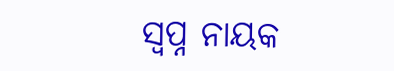ସ୍ବପ୍ନ ନାୟକ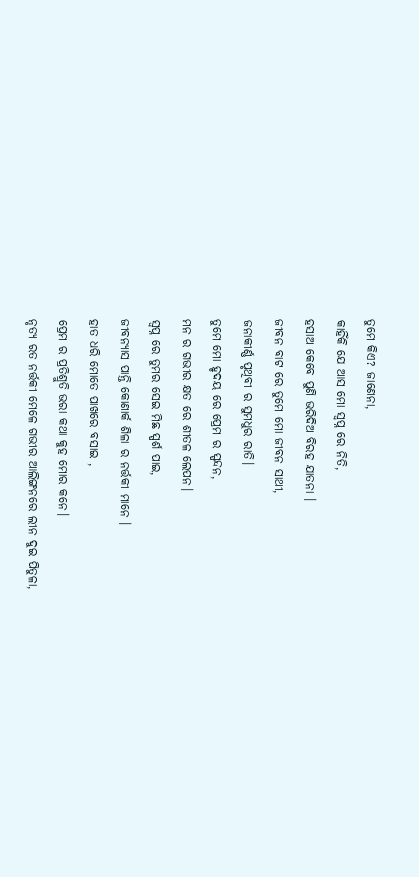ତୁମେ କିଏ? ଜାଣେନା,
କାହିଁକି ଯେ ଆସ ମୋ ସ୍ବପ୍ନ ରେ ନିତି,
ହସାଅ କେବେ ପୁଣି ଭରିଦିଅ ବିରହ ଯାତନା ।
ଜୀବନ ବାଟ ରେ ତୁମେ ମୋ ଜୀବନ ସାଥୀ,
ଜନାକୀର୍ଣ୍ଣ ପୃଥିବୀ ର ସୁମଧୁର ରାତି।
ତୁମେ ମୋ ହୃଦୟ ରେ ପ୍ରେମ ର ସ୍ପନ୍ଦନ,
ମନ ର ଗଭୀର କ୍ଷତ ରେ ଶୀତଳ ଲେପନ।
ସ୍ବପ୍ନ ରେ ତୁମର ସେଇ ମିଛ ସ୍ପର୍ଶ ପାଇ,
ଜୀବନ୍ୟାସ ପାନ୍ତି କୋଣାର୍କ ଶିଳା ର ନର୍ତ୍ତକୀ ମାନେ ।
ହାତ ଧରି ମୋତେ ପାଖରେ ବସାଇ ,
ପ୍ରେମ ର ପ୍ରତିଶ୍ରୁତି ଭରା କଥା କୁହ ମୋର କନେ।
ନୃତ୍ୟ ରତ ନର୍ତ୍ତକୀ ମେଳେ ଗଭୀର ଆଲିଙ୍ଗନରେ ଲୀନ ଦୁଇ ପିତୁଳା,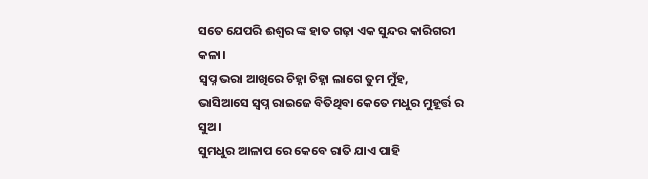ସତେ ଯେପରି ଈଶ୍ୱର ଙ୍କ ହାତ ଗଢ଼ା ଏକ ସୁନ୍ଦର କାରିଗରୀ କଳା।
ସ୍ବପ୍ନ ଭରା ଆଖିରେ ଚିହ୍ନା ଚିହ୍ନା ଲାଗେ ତୁମ ମୁଁହ,
ଭାସିଆସେ ସ୍ବପ୍ନ ରାଇଜେ ବିତିଥିବା କେତେ ମଧୁର ମୁହୂର୍ତ୍ତ ର ସୁଅ।
ସୁମଧୁର ଆଳାପ ରେ କେବେ ରାତି ଯାଏ ପାହି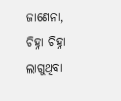ଜାଣେନା,
ଚିହ୍ନା ଚିହ୍ନା ଲାଗୁଥିବା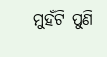ମୁହଁଟି ପୁଣି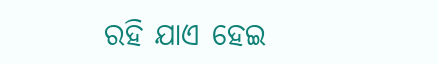ରହି ଯାଏ ହେଇ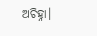ଅଚିହ୍ନା।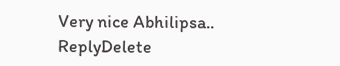Very nice Abhilipsa..
ReplyDelete